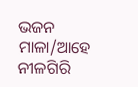ଭଜନ ମାଳା/ଆହେ ନୀଳଗିରି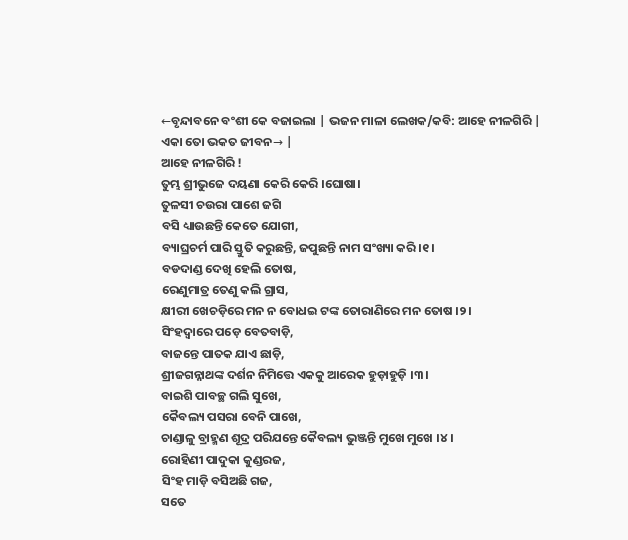←ବୃନ୍ଦାବନେ ବଂଶୀ କେ ବଜାଇଲା | ଭଜନ ମାଳା ଲେଖକ/କବି: ଆହେ ନୀଳଗିରି |
ଏକା ତୋ ଭକତ ଜୀବନ→ |
ଆହେ ନୀଳଗିରି !
ତୁମ୍ଭ ଶ୍ରୀଭୁଜେ ଦୟଣା କେରି କେରି ।ଘୋଷା।
ତୁଳସୀ ଚଉରା ପାଶେ ଜଗି
ବସି ଧ୍ୟାଉଛନ୍ତି କେତେ ଯୋଗୀ,
ବ୍ୟାଘ୍ରଚର୍ମ ପାରି ସ୍ତୁତି କରୁଛନ୍ତି, ଜପୁଛନ୍ତି ନାମ ସଂଖ୍ୟା କରି ।୧।
ବଡଦାଣ୍ଡ ଦେଖି ହେଲି ତୋଷ,
ରେଣୁମାତ୍ର ତେଣୁ କଲି ଗ୍ରାସ,
କ୍ଷୀରୀ ଖେଚଡ଼ିରେ ମନ ନ ବୋଧଇ ଟଙ୍କ ତୋରାଣିରେ ମନ ତୋଷ ।୨।
ସିଂହଦ୍ୱାରେ ପଡ଼େ ବେତବାଡ଼ି,
ବାଜନ୍ତେ ପାତକ ଯାଏ ଛାଡ଼ି,
ଶ୍ରୀଜଗନ୍ନାଥଙ୍କ ଦର୍ଶନ ନିମିତ୍ତେ ଏକକୁ ଆରେକ ହୁଡ଼ାହୁଡ଼ି ।୩।
ବାଇଶି ପାବଚ୍ଛ ଗଲି ସୁଖେ,
କୈବଲ୍ୟ ପସରା ବେନି ପାଖେ,
ଚାଣ୍ଡାଳୁ ବ୍ରାହ୍ମଣ ଶୂଦ୍ର ପରିଯନ୍ତେ କୈବଲ୍ୟ ଭୁଞ୍ଜନ୍ତି ମୁଖେ ମୁଖେ ।୪।
ରୋହିଣୀ ପାଦୁକା କୁଣ୍ଡରଜ,
ସିଂହ ମାଡ଼ି ବସିଅଛି ଗଜ,
ସତେ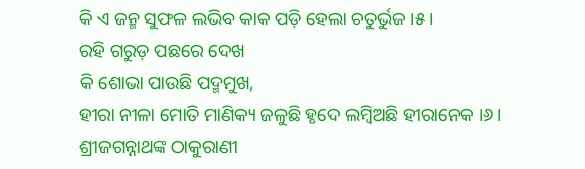କି ଏ ଜନ୍ମ ସୁଫଳ ଲଭିବ କାକ ପଡ଼ି ହେଲା ଚତୁର୍ଭୁଜ ।୫।
ରହି ଗରୁଡ଼ ପଛରେ ଦେଖ
କି ଶୋଭା ପାଉଛି ପଦ୍ମମୁଖ,
ହୀରା ନୀଳା ମୋତି ମାଣିକ୍ୟ ଜଳୁଛି ହୃଦେ ଲମ୍ବିଅଛି ହୀରାନେକ ।୬।
ଶ୍ରୀଜଗନ୍ନାଥଙ୍କ ଠାକୁରାଣୀ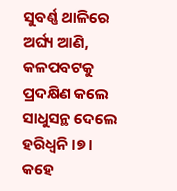ସୁବର୍ଣ୍ଣ ଥାଳିରେ ଅର୍ଘ୍ୟ ଆଣି,
କଳପବଟକୁ ପ୍ରଦକ୍ଷିଣ କଲେ ସାଧୁସନ୍ଥ ଦେଲେ ହରିଧ୍ୱନି ।୭।
କହେ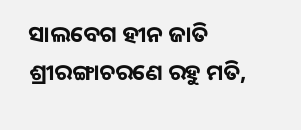ସାଲବେଗ ହୀନ ଜାତି
ଶ୍ରୀରଙ୍ଗାଚରଣେ ରହୁ ମତି,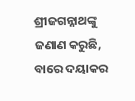ଶ୍ରୀଜଗନ୍ନାଥଙ୍କୁ ଜଣାଣ କରୁଛି, ବାରେ ଦୟାକର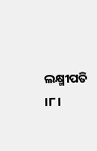ଲକ୍ଷ୍ମୀପତି ।୮।